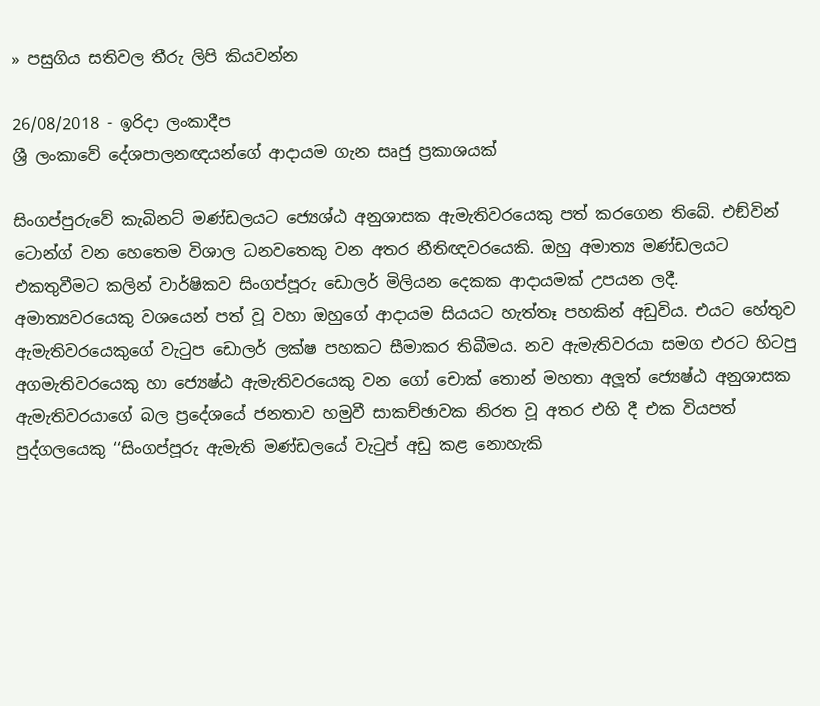» පසුගිය සතිවල තීරු ලිපි කියවන්න

26/08/2018 - ඉරිදා ලංකාදීප
ශ්‍රී ලංකාවේ දේශපාලනඥයන්ගේ ආදායම ගැන සෘජු ප්‍රකාශයක්

සිංගප්පුරුවේ කැබිනට් මණ්ඩලයට ‍ජ්‍යෙශ්ඨ අනුශාසක ඇමැතිවරයෙකු පත් කරගෙන තිබේ. එඞ්වින් ටොන්ග් වන හෙතෙම විශාල ධනවතෙකු වන අතර නීතිඥවරයෙකි. ඔහු අමාත්‍ය මණ්ඩලයට එකතුවීමට කලින් වාර්ෂිකව සිංගප්පූරු ඩොලර් මිලියන දෙකක ආදායමක් උපයන ලදී. අමාත්‍යවරයෙකු වශයෙන් පත් වූ වහා ඔහුගේ ආදායම සියයට හැත්තෑ පහකින් අඩුවිය. එයට හේතුව ඇමැතිවරයෙකුගේ වැටුප ඩොලර් ලක්ෂ පහකට සීමාකර තිබීමය. නව ඇමැතිවරයා සමග එරට හිටපු අගමැතිවරයෙකු හා ජ්‍යෙෂ්ඨ ඇමැතිවරයෙකු වන ගෝ චොක් තොන් මහතා අලූත් ජ්‍යෙෂ්ඨ අනුශාසක ඇමැතිවරයාගේ බල ප්‍රදේශයේ ජනතාව හමුවී සාකච්ඡාවක නිරත වූ අතර එහි දී එක වියපත් පුද්ගලයෙකු ‘‘සිංගප්පූරු ඇමැති මණ්ඩලයේ වැටුප් අඩු කළ නොහැකි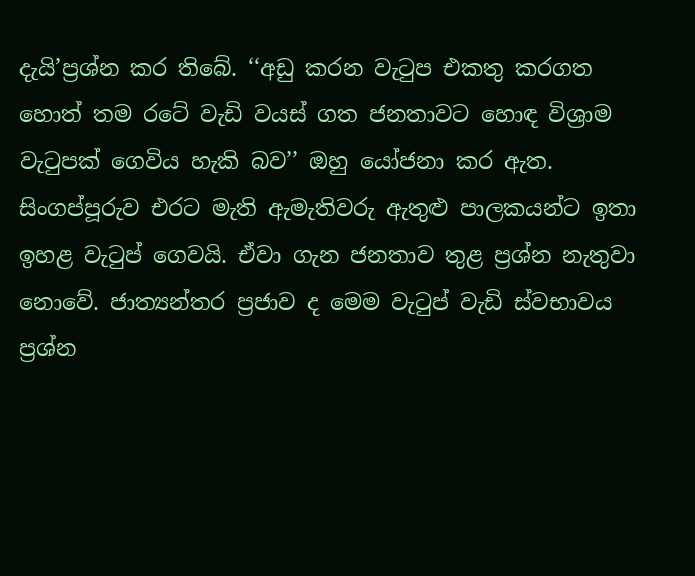දැයි’ප්‍රශ්න කර තිබේ. ‘‘අඩු කරන වැටුප එකතු කරගත හොත් තම රටේ වැඩි වයස් ගත ජනතාවට හොඳ විශ්‍රාම වැටුපක් ගෙවිය හැකි බව’’ ඔහු යෝජනා කර ඇත. සිංගප්පූරුව එරට මැති ඇමැතිවරු ඇතුළු පාලකයන්ට ඉතා ඉහළ වැටුප් ගෙවයි. ඒවා ගැන ජනතාව තුළ ප්‍රශ්න නැතුවා නොවේ. ජාත්‍යන්තර ප්‍රජාව ද මෙම වැටුප් වැඩි ස්වභාවය ප්‍රශ්න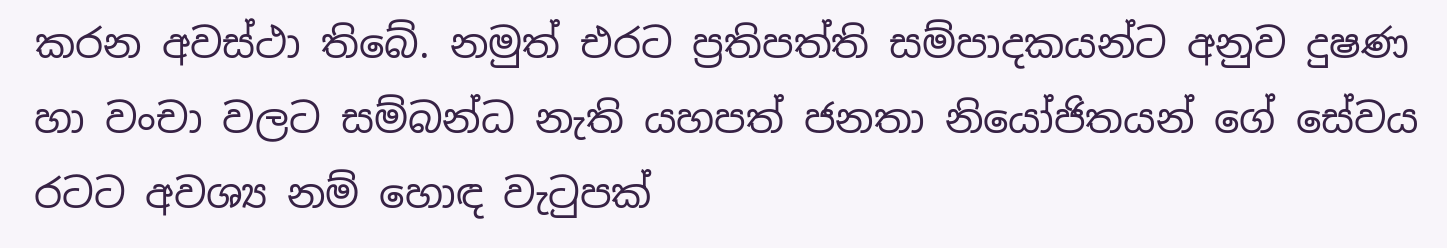කරන අවස්ථා තිබේ. නමුත් එරට ප්‍රතිපත්ති සම්පාදකයන්ට අනුව දුෂණ හා වංචා වලට සම්බන්ධ නැති යහපත් ජනතා නියෝජිතයන් ගේ සේවය රටට අවශ්‍ය නම් හොඳ වැටුපක්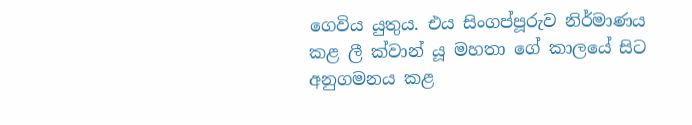ගෙවිය යුතුය. එය සිංගප්පූරුව නිර්මාණය කළ ලී ක්වාන් යූ මහතා ගේ කාලයේ සිට අනුගමනය කළ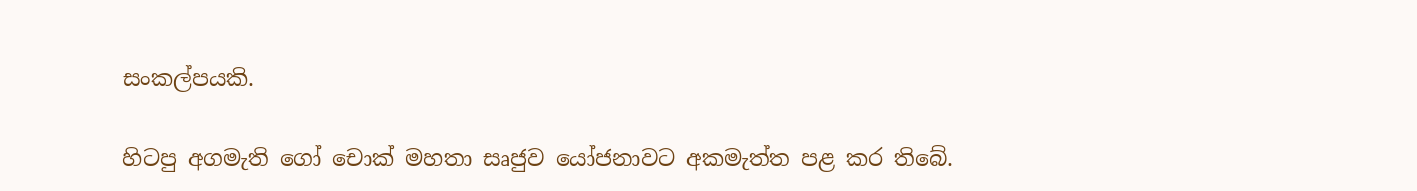සංකල්පයකි.

හිටපු අගමැති ගෝ චොක් මහතා සෘජුව යෝජනාවට අකමැත්ත පළ කර තිබේ.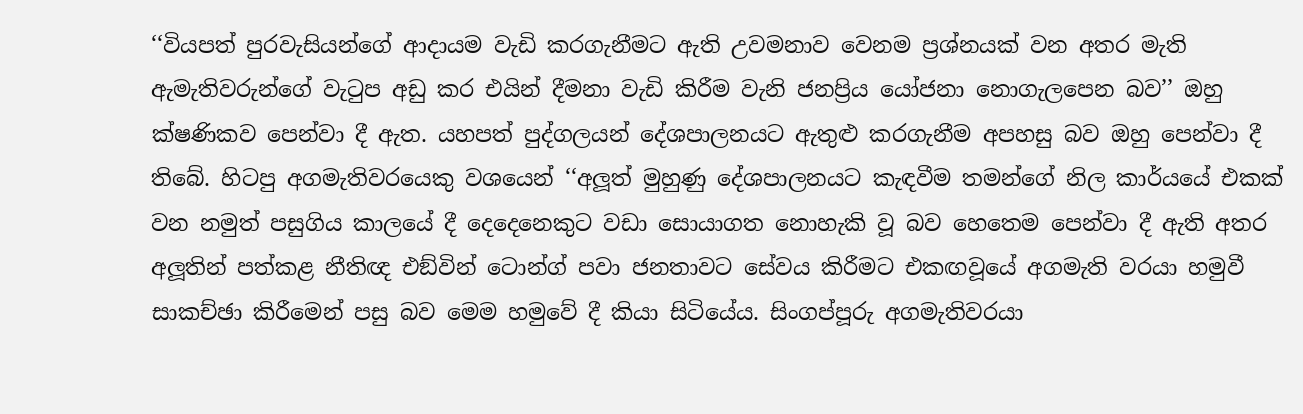‘‘වියපත් පුරවැසියන්ගේ ආදායම වැඩි කරගැනීමට ඇති උවමනාව වෙනම ප්‍රශ්නයක් වන අතර මැති ඇමැතිවරුන්ගේ වැටුප අඩු කර එයින් දීමනා වැඩි කිරීම වැනි ජනප්‍රිය යෝජනා නොගැලපෙන බව’’ ඔහු ක්ෂණිකව පෙන්වා දී ඇත. යහපත් පුද්ගලයන් දේශපාලනයට ඇතුළු කරගැනීම අපහසු බව ඔහු පෙන්වා දී තිබේ. හිටපු අගමැතිවරයෙකු වශයෙන් ‘‘අලූත් මුහුණු දේශපාලනයට කැඳවීම තමන්ගේ නිල කාර්යයේ එකක් වන නමුත් පසුගිය කාලයේ දී දෙදෙනෙකුට වඩා සොයාගත නොහැකි වූ බව හෙතෙම පෙන්වා දී ඇති අතර අලූතින් පත්කළ නීතිඥ එඞ්වින් ටොන්ග් පවා ජනතාවට සේවය කිරීමට එකඟවූයේ අගමැති වරයා හමුවී සාකච්ඡා කිරීමෙන් පසු බව මෙම හමුවේ දී කියා සිටියේය. සිංගප්පූරු අගමැතිවරයා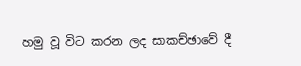හමු වූ විට කරන ලද සාකච්ඡාවේ දී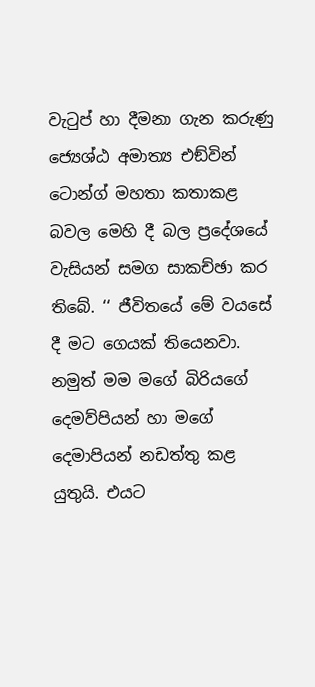වැටුප් හා දීමනා ගැන කරුණු ජ්‍යෙශ්ඨ අමාත්‍ය එඞ්වින් ටොන්ග් මහතා කතාකළ බවල මෙහි දී බල ප්‍රදේශයේ වැසියන් සමග සාකච්ඡා කර තිබේ. ‘‘ ජීවිතයේ මේ වයසේ දී මට ගෙයක් තියෙනවා. නමුත් මම මගේ බිරියගේ දෙමව්පියන් හා මගේ දෙමාපියන් නඩත්තු කළ යුතුයි. එයට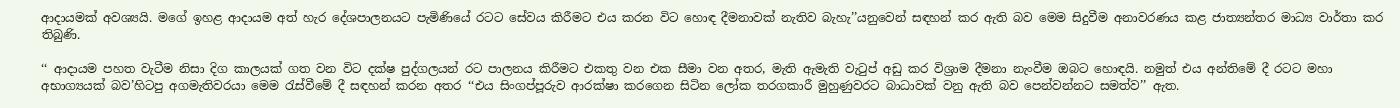ආදායමක් අවශ්‍යයි. මගේ ඉහළ ආදායම අත් හැර දේශපාලනයට පැමිණියේ රටට සේවය කිරීමට එය කරන විට හොඳ දීමනාවක් නැතිව බැහැ’’යනුවෙන් සඳහන් කර ඇති බව මෙම සිදුවීම අනාවරණය කළ ජාත්‍යන්තර මාධ්‍ය වාර්තා කර තිබුණි.

‘‘ ආදායම පහත වැටීම නිසා දිග කාලයක් ගත වන විට දක්ෂ පුද්ගලයන් රට පාලනය කිරීමට එකතු වන එක සීමා වන අතර, මැති ඇමැති වැටුප් අඩු කර විශ්‍රාම දීමනා නැංවීම ඔබට හොඳයි. නමුත් එය අන්තිමේ දී රටට මහා අභාග්‍යයක් බව’හිටපු අගමැතිවරයා මෙම රැස්වීමේ දී සඳහන් කරන අතර ‘‘එය සිංගප්පූරුව ආරක්ෂා කරගෙන සිටින ලෝක තරගකාරී මුහුණුවරට බාධාවක් වනු ඇති බව පෙන්වන්නට සමත්ව’’ ඇත.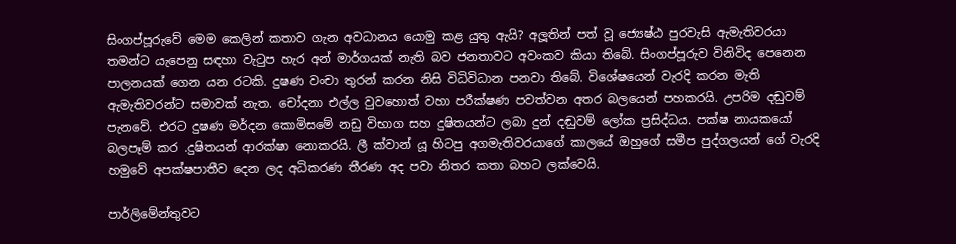සිංගප්පූරුවේ මෙම කෙලින් කතාව ගැන අවධානය යොමු කළ යුතු ඇයි? අලූතින් පත් වූ ජ්‍යෙෂ්ඨ පුරවැසි ඇමැතිවරයා තමන්ට යැපෙනු සඳහා වැටුප හැර අන් මාර්ගයක් නැති බව ජනතාවට අවංකව කියා තිබේ. සිංගප්පූරුව විනිවිද පෙනෙන පාලනයක් ගෙන යන රටකි. දුෂණ වංචා තුරන් කරන නිසි විධිවිධාන පනවා තිබේ. විශේෂයෙන් වැරදි කරන මැති ඇමැතිවරන්ට සමාවක් නැත. චෝදනා එල්ල වුවහොත් වහා පරීක්ෂණ පවත්වන අතර බලයෙන් පහකරයි. උපරිම දඬුවම් පැනවේ. එරට දුෂණ මර්දන කොමිසමේ නඩු විභාග සහ දුෂිතයන්ට ලබා දුන් දඬුවම් ලෝක ප්‍රසිද්ධය. පක්ෂ නායකයෝ බලපෑම් කර .දුෂිතයන් ආරක්ෂා නොකරයි. ලී ක්වාන් යූ හිටපු අගමැතිවරයාගේ කාලයේ ඔහුගේ සමීප පුද්ගලයන් ගේ වැරදි හමුවේ අපක්ෂපාතීව දෙන ලද අධිකරණ තීරණ අද පවා නිතර කතා බහට ලක්වෙයි.

පාර්ලිමේන්තුවට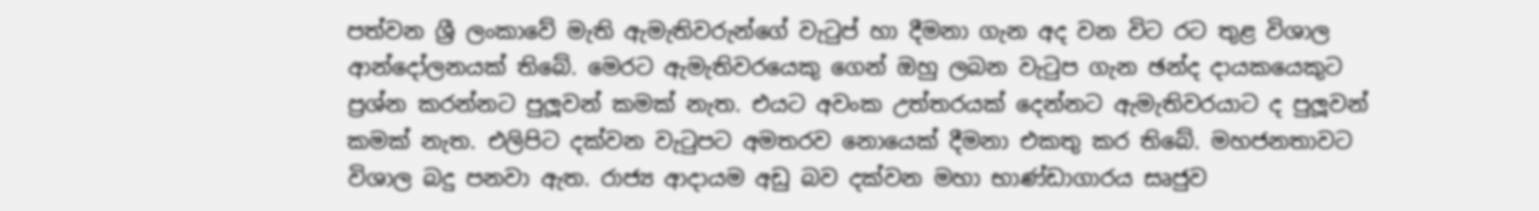පත්වන ශ්‍රී ලංකාවේ මැති ඇමැතිවරුන්ගේ වැටුප් හා දීමනා ගැන අද වන විට රට තුළ විශාල ආන්දෝලනයක් තිබේ. මෙරට ඇමැතිවරයෙකු ගෙන් ඔහු ලබන වැටුප ගැන ඡන්ද දායකයෙකුට ප්‍රශ්න කරන්නට පුලූවන් කමක් නැත. එයට අවංක උත්තරයක් දෙන්නට ඇමැතිවරයාට ද පුලූවන් කමක් නැත. එලිපිට දක්වන වැටුපට අමතරව නොයෙක් දීමනා එකතු කර තිබේ. මහජනතාවට විශාල බදු පනවා ඇත. රාජ්‍ය ආදායම අඩු බව දක්වන මහා භාණ්ඩාගාරය සෘජුව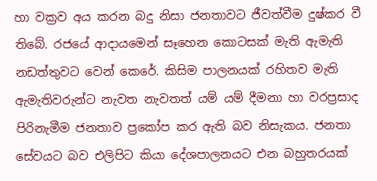හා වක්‍රව අය කරන බදු නිසා ජනතාවට ජීවත්වීම දුෂ්කර වී තිබේ. රජයේ ආදායමෙන් සෑහෙන කොටසක් මැති ඇමැති නඩත්තුවට වෙන් කෙරේ. කිසිම පාලනයක් රහිතව මැති ඇමැතිවරුන්ට නැවත නැවතත් යම් යම් දීමනා හා වරප්‍රසාද පිරිනැමීම ජනතාව ප්‍රකෝප කර ඇති බව නිසැකය. ජනතා සේවයට බව එලිපිට කියා දේශපාලනයට එන බහුතරයක්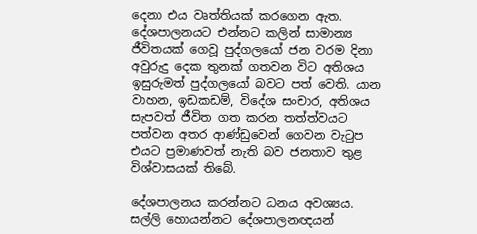දෙනා එය වෘත්තියක් කරගෙන ඇත. දේශපාලනයට එන්නට කලින් සාමාන්‍ය ජීවිතයක් ගෙවූ පුද්ගලයෝ ජන වරම දිනා අවුරුදු දෙක තුනක් ගතවන විට අතිශය ඉසුරුමත් පුද්ගලයෝ බවට පත් වෙති. යාන වාහන, ඉඩකඩම්, විදේශ සංචාර, අතිශය සැපවත් ජීවිත ගත කරන තත්ත්වයට පත්වන අතර ආණ්ඩුවෙන් ගෙවන වැටුප එයට ප්‍රමාණවත් නැති බව ජනතාව තුළ විශ්වාසයක් තිබේ.

දේශපාලනය කරන්නට ධනය අවශ්‍යය. සල්ලි හොයන්නට දේශපාලනඥයන්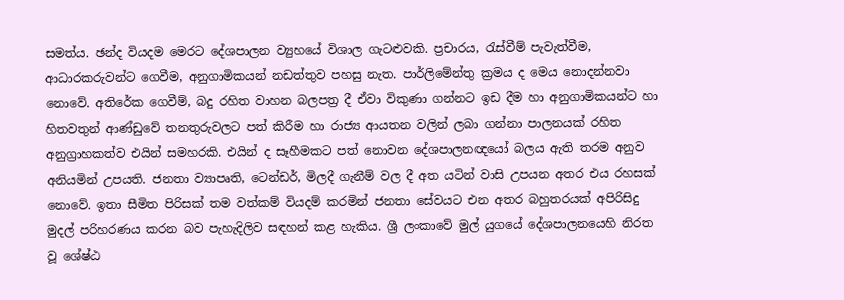සමත්ය. ඡන්ද වියදම මෙරට දේශපාලන ව්‍යුහයේ විශාල ගැටළුවකි. ප්‍රචාරය, රැස්වීම් පැවැත්වීම, ආධාරකරුවන්ට ගෙවීම, අනුගාමිකයන් නඩත්තුව පහසු නැත. පාර්ලිමේන්තු ක්‍රමය ද මෙය නොදන්නවා නොවේ. අතිරේක ගෙවීම්, බදු රහිත වාහන බලපත්‍ර දී ඒවා විකුණා ගන්නට ඉඩ දීම හා අනුගාමිකයන්ට හා හිතවතුන් ආණ්ඩුවේ තනතුරුවලට පත් කිරීම හා රාජ්‍ය ආයතන වලින් ලබා ගන්නා පාලනයක් රහිත අනුග්‍රාහකත්ව එයින් සමහරකි. එයින් ද සෑහීමකට පත් නොවන දේශපාලනඥයෝ බලය ඇති තරම අනුව අනියමින් උපයති. ජනතා ව්‍යාපෘති, ටෙන්ඩර්, මිලදී ගැනීම් වල දී අත යටින් වාසි උපයන අතර එය රහසක් නොවේ. ඉතා සීමිත පිරිසක් තම වත්කම් වියදම් කරමින් ජනතා සේවයට එන අතර බහුතරයක් අපිරිසිදු මුදල් පරිහරණය කරන බව පැහැදිලිව සඳහන් කළ හැකිය. ශ්‍රී ලංකාවේ මුල් යුගයේ දේශපාලනයෙහි නිරත වූ ශේෂ්ඨ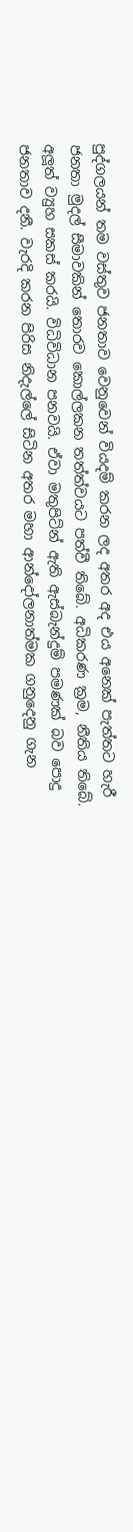පුද්ගලයන් තම වස්තුව ජනතාව වෙනුවෙන් වියදම් කරන ලද අතර අද එය අනෙක් පැත්තට හැරී ජනතා මුදල් සීමාවකින් තොරව කොල්ලකන තත්ත්වයට පත්වී තිබේ. අධිකරණ ක්‍රම, නීතිය තිබේ. අලූත් ව්‍යුහ සකස් කරයි. විධිවිධාන පනවයි. ඒවා මතුපිට්න් ඇති ඇස්බැන්දුම් පමණක් බව පොදු ජනතාව දනී. වැරදි කරන පිරිස නිදැල්ලේ සිටින අතර මහා ආන්දෝලනාත්මක ගනුදෙනු ගැන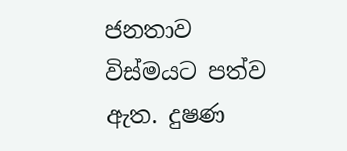ජනතාව විස්මයට පත්ව ඇත. දුෂණ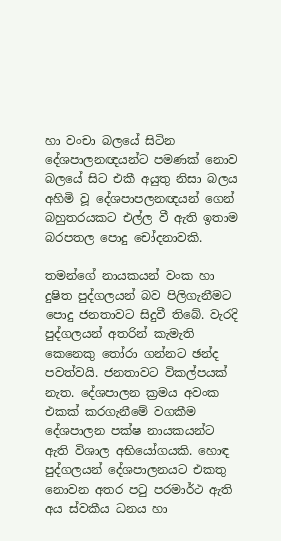හා වංචා බලයේ සිටින දේශපාලනඥයන්ට පමණක් නොව බලයේ සිට එකී අයුතු නිසා බලය අහිමි වූ දේශපාපලනඥයන් ගෙන් බහුතරයකට එල්ල වී ඇති ඉතාම බරපතල පොදු චෝදනාවකි.

තමන්ගේ නායකයන් වංක හා දුෂිත පුද්ගලයන් බව පිලිගැනීමට පොදු ජනතාවට සිදුවී තිබේ. වැරදි පුද්ගලයන් අතරින් කැමැති කෙනෙකු තෝරා ගන්නට ඡන්ද පවත්වයි. ජනතාවට විකල්පයක් නැත. දේශපාලන ක්‍රමය අවංක එකක් කරගැනීමේ වගකීම දේශපාලන පක්ෂ නායකයන්ට ඇති විශාල අභියෝගයකි. හොඳ පුද්ගලයන් දේශපාලනයට එකතු නොවන අතර පටු පරමාර්ථ ඇති අය ස්වකීය ධනය හා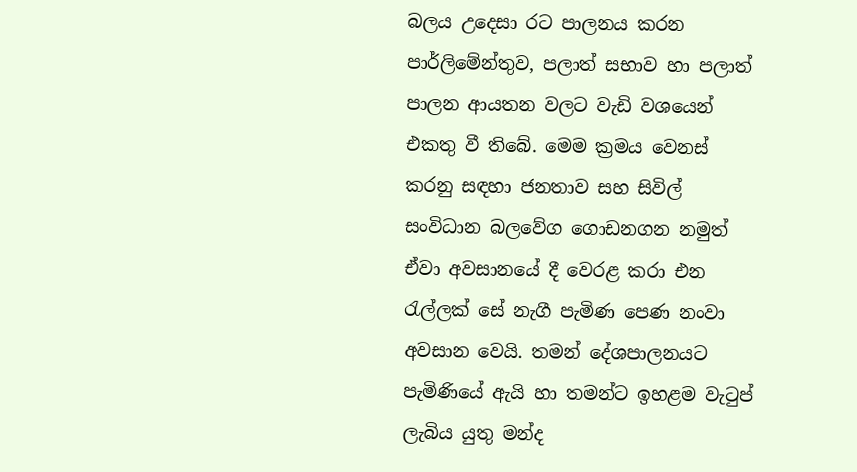බලය උදෙසා රට පාලනය කරන පාර්ලිමේන්තුව, පලාත් සභාව හා පලාත් පාලන ආයතන වලට වැඩි වශයෙන් එකතු වී තිබේ. මෙම ක්‍රමය වෙනස් කරනු සඳහා ජනතාව සහ සිවිල් සංවිධාන බලවේග ගොඩනගන නමුත් ඒවා අවසානයේ දී වෙරළ කරා එන රැල්ලක් සේ නැගී පැමිණ පෙණ නංවා අවසාන වෙයි. තමන් දේශපාලනයට පැමිණියේ ඇයි හා තමන්ට ඉහළම වැටුප් ලැබිය යුතු මන්ද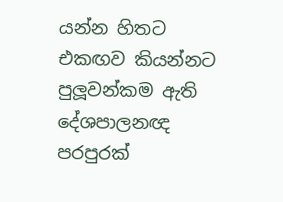යන්න හිතට එකඟව කියන්නට පුලූවන්කම ඇති දේශපාලනඥ පරපුරක්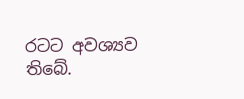රටට අවශ්‍යව තිබේ.